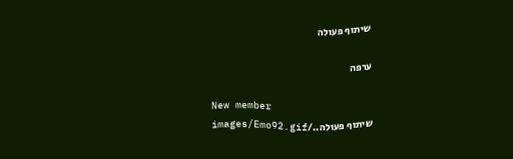שיתוף פעולה

ערפה

New member
שיתוף פעולה../images/Emo92.gif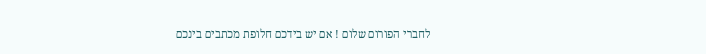לחברי הפורום שלום ! אם יש בידכם חלופת מכתבים בינכם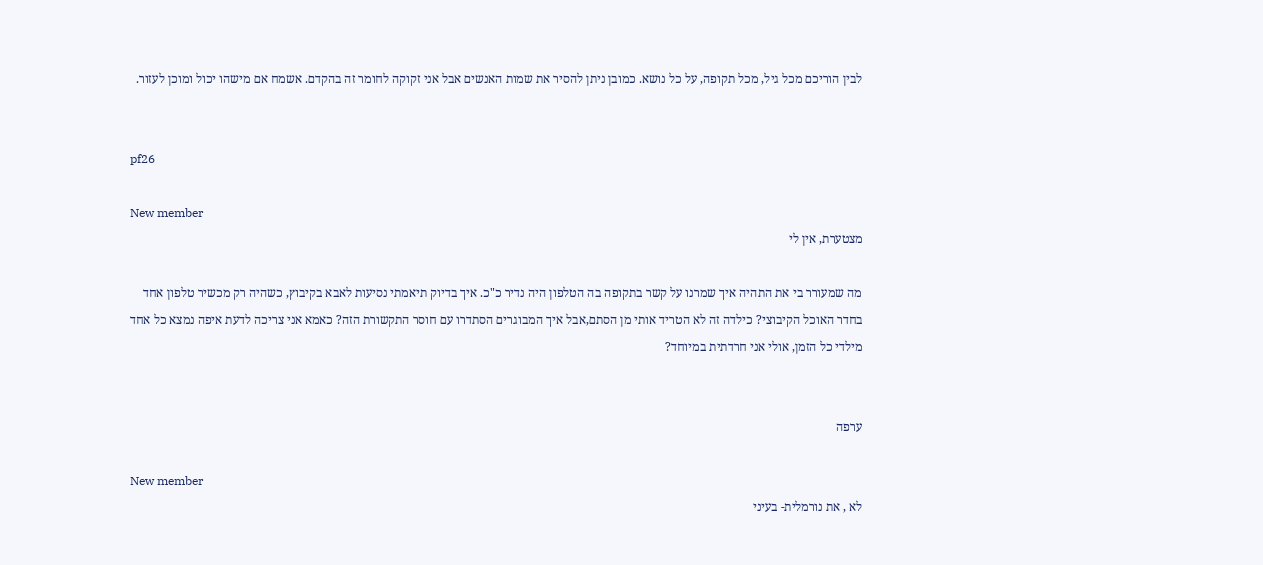לבין הוריכם מכל גיל, מכל תקופה, על כל נושא. כמובן ניתן להסיר את שמות האנשים אבל אני זקוקה לחומר זה בהקדם. אשמח אם מישהו יכול ומוכן לעזור.


pf26

New member
מצטערת, אין לי

מה שמעורר בי את התהיה איך שמרנו על קשר בתקופה בה הטלפון היה נדיר כ"כ. איך בדיוק תיאמתי נסיעות לאבא בקיבוץ, כשהיה רק מכשיר טלפון אחד בחדר האוכל הקיבוצי? כילדה זה לא הטריד אותי מן הסתם,אבל איך המבוגרים הסתדרו עם חוסר התקשורת הזה? כאמא אני צריכה לדעת איפה נמצא כל אחד מילדי כל הזמן, אולי אני חרדתית במיוחד?


ערפה

New member
לא , את נורמלית- בעיני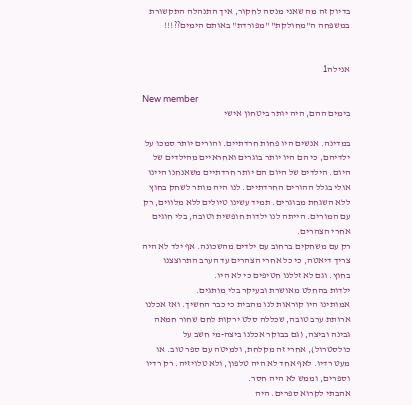בדיוק זה מה שאני מנסה לחקור, איך התנהלה התקשורת במשפחה ה"מחולקת" "מפורדת" באותם הימים??!!!


אנילה1

New member
בימים ההם, היה יותר ביטחון אישי

במדינה. אנשים היו פחות חרדתיים. והורים יותר סמכו על ילדיהם, כי הם היו יותר בוגרים ואחראיים מהילדים של היום. הילדים של היום הם יותר חרדתיים משאנחנו היינו אולי בגלל ההורים החרדתיים. לנו היה מותר לשחק בחוץ ללא השגחת מבוגרים. תמיד עשינו טיולים ללא מלווים, רק עם המורים. הייתה לנו ילדות חופשית וטובה, בלי חוגים אחרי הצהרים.
רק עם משחקים ברחוב עם ילדים מהשכונה. אף ילד לא היה צריך דיאטה, כי כל אחרי הצהרים עד הערב התרוצצנו בחוץ. וגם לא זללנו חטיפים כי לא היו.
ילדות בהחלט מאושרת ובעיקר בלי מותגים.
אמותינו היו קוראות לנו מהבית כי כבר החשיך. ואז אכלנו ארותת ערב טובה, שכללה סלט ירקות לחם שחור חמאה גבינה וביצה, (גם בבוקר אכלנו ביצה-מי חשב על כולסטרול), אחרי זה מקלחת, ולמיטה עם ספר טוב. או מעט רדיו. לאף אחד לא היה טלפון, ולא טלויזיה. רק רדיו וספרים, וממש לא היה חסר.
אהבתי לקרוא ספרים. היה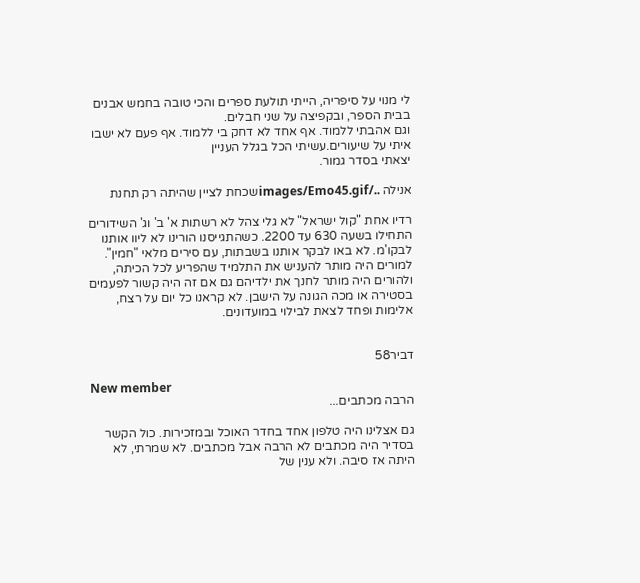לי מנוי על סיפריה, הייתי תולעת ספרים והכי טובה בחמש אבנים בבית הספר, ובקפיצה על שני חבלים.
וגם אהבתי ללמוד. אף אחד לא דחק בי ללמוד. אף פעם לא ישבו איתי על שיעורים.עשיתי הכל בגלל העניין
יצאתי בסדר גמור.

אנילה ../images/Emo45.gifשכחת לציין שהיתה רק תחנת

רדיו אחת "קול ישראל" לא גלי צהל לא רשתות א' ב' וג' השידורים התחילו בשעה 630 עד 2200. כשהתגייסנו הורינו לא ליוו אותנו לבקו'מ. לא באו לבקר אותנו בשבתות, עם סירים מלאי "חמין". למורים היה מותר להעניש את התלמיד שהפריע לכל הכיתה, ולהורים היה מותר לחנך את ילדיהם גם אם זה היה קשור לפעמים בסטירה או מכה הגונה על הישבן. לא קראנו כל יום על רצח, אלימות ופחד לצאת לבילוי במועדונים.


דביר58

New member
הרבה מכתבים...

גם אצלינו היה טלפון אחד בחדר האוכל ובמזכירות. כול הקשר בסדיר היה מכתבים לא הרבה אבל מכתבים. לא שמרתי, לא היתה אז סיבה. ולא ענין של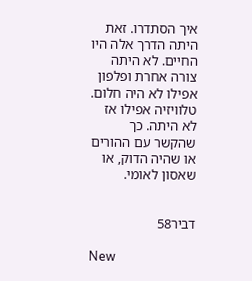איך הסתדרו. זאת היתה הדרך אלה היו החיים. לא היתה צורה אחרת ופלפון אפילו לא היה חלום. טלוויזיה אפילו אז לא היתה. כך שהקשר עם ההורים או שהיה הדוק, או שאסון לאומי.


דביר58

New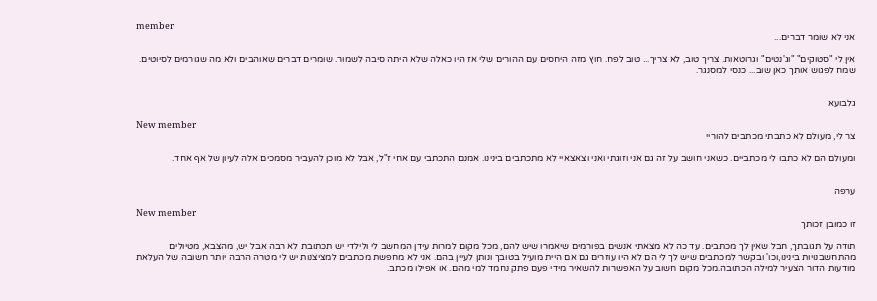member
אני לא שומר דברים...

אין לי "סטוקים" "וג'נטים" וגרוטאות. צריך טוב, לא צריך... טוב לפח. חוץ מזה היחסים עם ההורים שלי אז היו כאלה שלא היתה סיבה לשמור. שומרים דברים שאוהבים ולא מה שגורמים לסיוטים. שמח לפגוש אותך כאן שוב... כנסי למסנגר.


גלבועא

New member
צר לי, מעולם לא כתבתי מכתבים להוריי

ומעולם הם לא כתבו לי מכתביים. כשאני חושב על זה גם אני וזוגתי ואני וצאצאיי לא מתכתבים בינינו. אמנם התכתבי עם אחי ז"ל, אבל לא מוכן להעביר מסמכים אלה לעיון של אף אחד.


ערפה

New member
זו כמובן זכותך

תודה על תגובתך, חבל שאין לך מכתבים. עד כה לא מצאתי אנשים בפורמים שיאמרו שיש להם, מכל מקום למרות עידן המחשב לי ולילדי יש תכתובת לא רבה אבל יש, מהצבא, מטיולים מהתחשבנויות בינינו,וכו' ובקשר למכתבים שיש לך לי הם לא היו עוזרים גם אם היית מועיל בטובך ונותן לעיין בהם. אני לא מחפשת מכתבים למציצנות יש לי מטרה הרבה יותר חשובה של העלאת מודעות הדור הצעיר למילה הכתובה.מכל מקום חשוב על האפשרות להשאיר מידי פעם פתק נחמד למי מהם. או אפילו מכתב.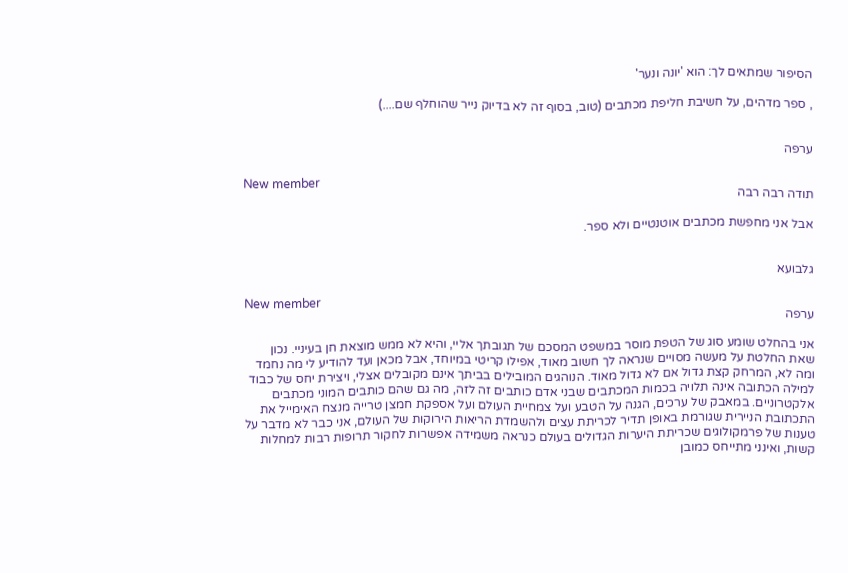הסיפור שמתאים לך: הוא 'יונה ונער'

, ספר מדהים, על חשיבת חליפת מכתבים (טוב, בסוף זה לא בדיוק נייר שהוחלף שם....)


ערפה

New member
תודה רבה רבה

אבל אני מחפשת מכתבים אוטנטיים ולא ספר.


גלבועא

New member
ערפה

אני בהחלט שומע סוג של הטפת מוסר במשפט המסכם של תגובתך אליי, והיא לא ממש מוצאת חן בעיניי. נכון שאת החלטת על מעשה מסויים שנראה לך חשוב מאוד, אפילו קריטי במיוחד, אבל מכאן ועד להודיע לי מה נחמד ומה לא, המרחק קצת גדול אם לא גדול מאוד. הנוהגים המובילים בביתך אינם מקובלים אצלי, ויצירת יחס של כבוד למילה הכתובה אינה תלויה בכמות המכתבים שבני אדם כותבים זה לזה, מה גם שהם כותבים המוני מכתבים אלקטרוניים. במאבק של ערכים, הגנה על הטבע ועל צמחיית העולם ועל אספקת חמצן טרייה מנצח האימייל את התכתובת הניירית שגורמת באופן תדיר לכריתת עצים ולהשמדת הריאות הירוקות של העולם, אני כבר לא מדבר על טענות של פרמקולוגים שכריתת היערות הגדולים בעולם כנראה משמידה אפשרות לחקור תרופות רבות למחלות קשות, ואינני מתייחס כמובן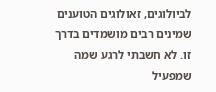לביולוגים, זאולוגים הטוענים שמינים רבים מושמדים בדרך זו. לא חשבתי לרגע שמה שמפעיל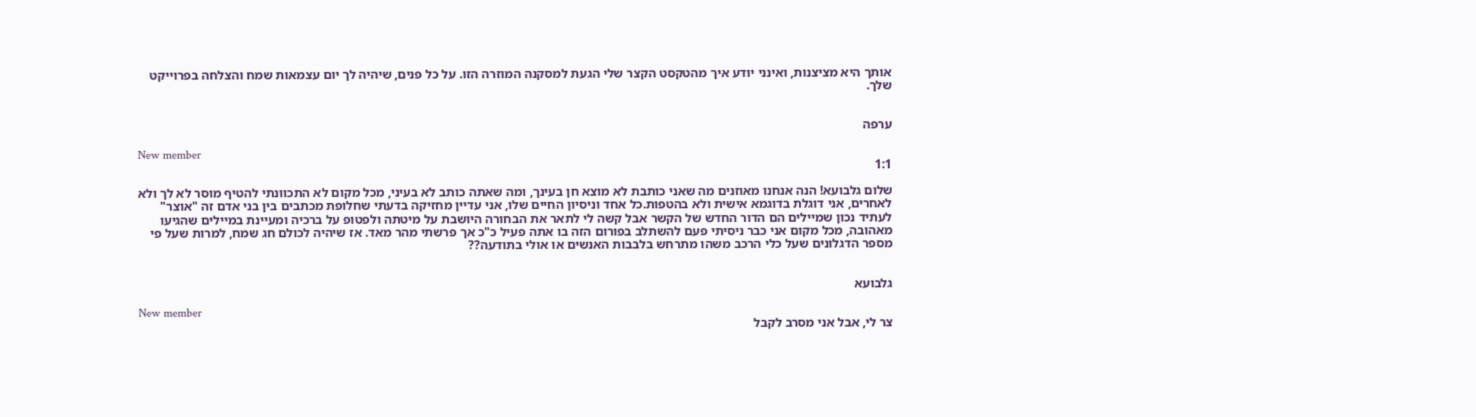אותך היא מציצנות, ואינני יודע איך מהטקסט הקצר שלי הגעת למסקנה המוזרה הזו. על כל פנים, שיהיה לך יום עצמאות שמח והצלחה בפרוייקט שלך.


ערפה

New member
1:1

שלום גלבועא! הנה אנחנו מאוזנים מה שאני כותבת לא מוצא חן בעינך, ומה שאתה כותב לא בעיני, מכל מקום לא התכוונתי להטיף מוסר לא לך ולא לאחרים, אני דוגלת בדוגמא אישית ולא בהטפות.כל אחד וניסיון החיים שלו, אני עדיין מחזיקה בדעתי שחלופת מכתבים בין בני אדם זה "אוצר" לעתיד נכון שמיילים הם הדור החדש של הקשר אבל קשה לי לתאר את הבחורה היושבת על מיטתה ולפטופ על ברכיה ומעיינת במיילים שהגיעו מאהובה, מכל מקום אני כבר ניסיתי פעם להשתלב בפורום הזה בו אתה פעיל כ"כ אך פרשתי מהר מאד. אז שיהיה לכולם חג שמח, למרות שעל פי מספר הדגלונים שעל כלי הרכב משהו מתרחש בלבבות האנשים או אולי בתודעה??


גלבועא

New member
צר לי, אבל אני מסרב לקבל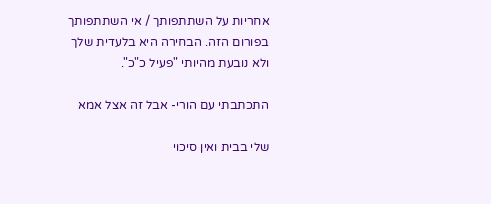אחריות על השתתפותך / אי השתתפותך בפורום הזה. הבחירה היא בלעדית שלך ולא נובעת מהיותי "פעיל כ"כ".

התכתבתי עם הורי- אבל זה אצל אמא

שלי בבית ואין סיכוי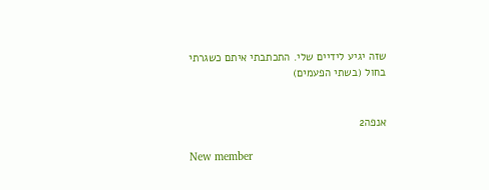שזה יגיע לידיים שלי. התכתבתי איתם כשגרתי בחול (בשתי הפעמים)


אנפה2

New member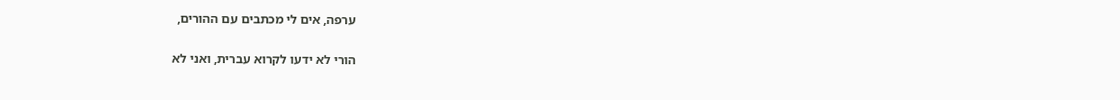ערפה, אים לי מכתבים עם ההורים,

הורי לא ידעו לקרוא עברית, ואני לא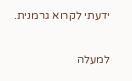ידעתי לקרוא גרמנית.

למעלה